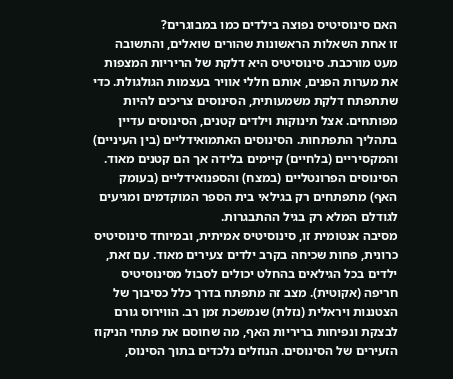האם סינוסיטיס נפוצה בילדים כמו במבוגרים?
זו אחת השאלות הראשונות שהורים שואלים, והתשובה מעט מורכבת. סינוסיטיס היא דלקת של הריריות המצפות את מערות הפנים, אותם חללי אוויר בעצמות הגולגולת. כדי שתתפתח דלקת משמעותית, הסינוסים צריכים להיות מפותחים. אצל תינוקות וילדים קטנים, הסינוסים עדיין בתהליך התפתחות. הסינוסים האתמואידליים (בין העיניים) והמקסיריים (בלחיים) קיימים בלידה אך הם קטנים מאוד. הסינוסים הפרונטליים (במצח) והספנואידליים (בעומק האף) מתפתחים רק בגילאי בית הספר המוקדמים ומגיעים לגודלם המלא רק בגיל ההתבגרות.
מסיבה אנטומית זו, סינוסיטיס אמיתית, ובמיוחד סינוסיטיס כרונית, פחות שכיחה בקרב ילדים צעירים מאוד. עם זאת, ילדים בכל הגילאים בהחלט יכולים לסבול מסינוסיטיס חריפה (אקוטית). מצב זה מתפתח בדרך כלל כסיבוך של הצטננות ויראלית (נזלת) שנמשכת זמן רב. הווירוס גורם לבצקת ונפיחות בריריות האף, מה שחוסם את פתחי הניקוז הזעירים של הסינוסים. הנוזלים נלכדים בתוך הסינוס,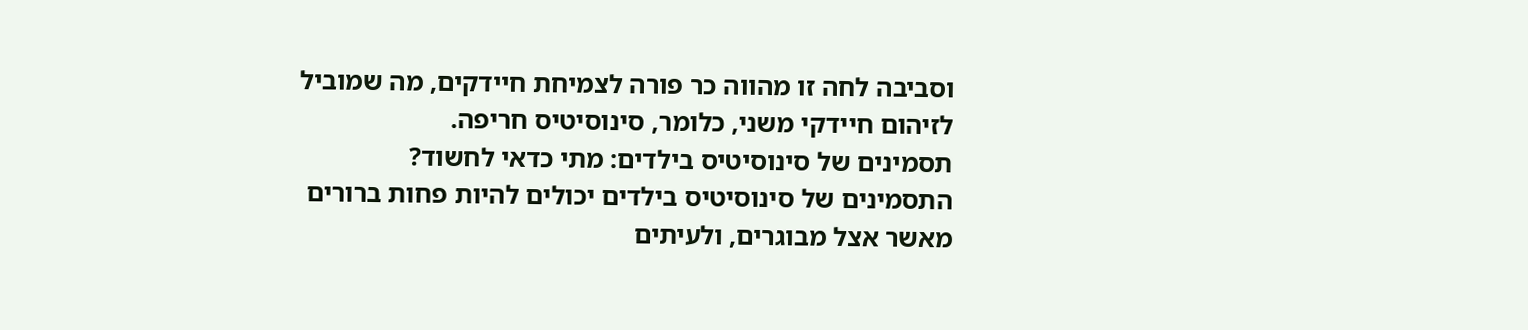וסביבה לחה זו מהווה כר פורה לצמיחת חיידקים, מה שמוביל לזיהום חיידקי משני, כלומר, סינוסיטיס חריפה.
תסמינים של סינוסיטיס בילדים: מתי כדאי לחשוד?
התסמינים של סינוסיטיס בילדים יכולים להיות פחות ברורים מאשר אצל מבוגרים, ולעיתים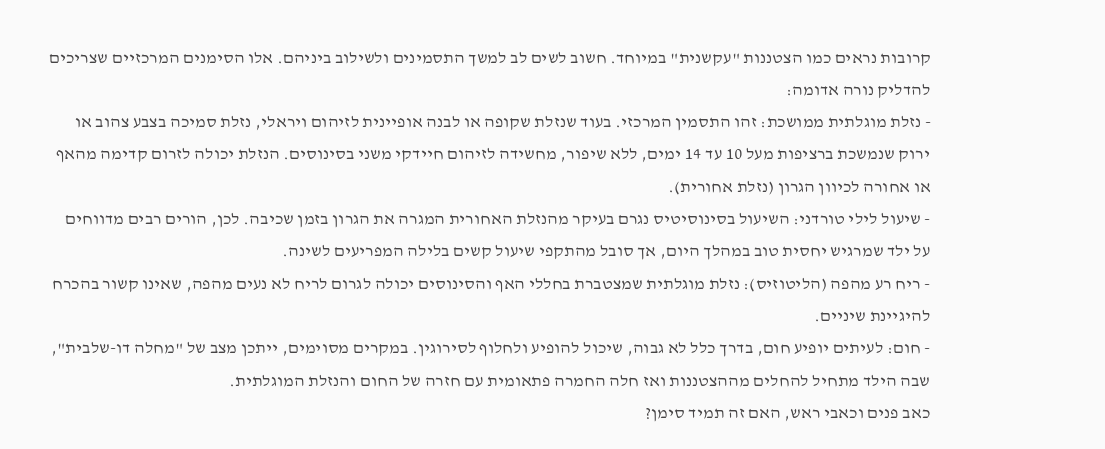קרובות נראים כמו הצטננות "עקשנית" במיוחד. חשוב לשים לב למשך התסמינים ולשילוב ביניהם. אלו הסימנים המרכזיים שצריכים להדליק נורה אדומה:
- נזלת מוגלתית ממושכת: זהו התסמין המרכזי. בעוד שנזלת שקופה או לבנה אופיינית לזיהום ויראלי, נזלת סמיכה בצבע צהוב או ירוק שנמשכת ברציפות מעל 10 עד 14 ימים, ללא שיפור, מחשידה לזיהום חיידקי משני בסינוסים. הנזלת יכולה לזרום קדימה מהאף או אחורה לכיוון הגרון (נזלת אחורית).
- שיעול לילי טורדני: השיעול בסינוסיטיס נגרם בעיקר מהנזלת האחורית המגרה את הגרון בזמן שכיבה. לכן, הורים רבים מדווחים על ילד שמרגיש יחסית טוב במהלך היום, אך סובל מהתקפי שיעול קשים בלילה המפריעים לשינה.
- ריח רע מהפה (הליטוזיס): נזלת מוגלתית שמצטברת בחללי האף והסינוסים יכולה לגרום לריח לא נעים מהפה, שאינו קשור בהכרח להיגיינת שיניים.
- חום: לעיתים יופיע חום, בדרך כלל לא גבוה, שיכול להופיע ולחלוף לסירוגין. במקרים מסוימים, ייתכן מצב של "מחלה דו-שלבית", שבה הילד מתחיל להחלים מההצטננות ואז חלה החמרה פתאומית עם חזרה של החום והנזלת המוגלתית.
כאב פנים וכאבי ראש, האם זה תמיד סימן?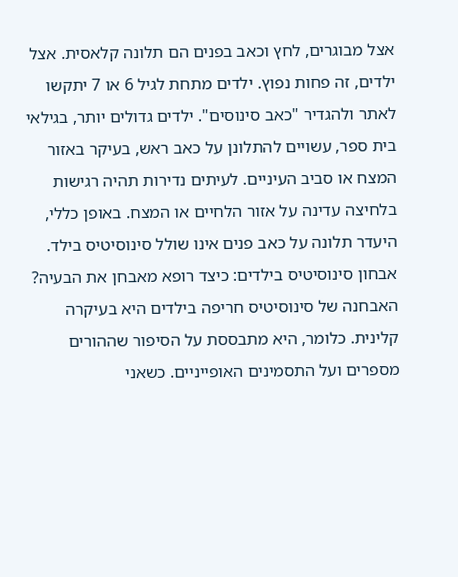אצל מבוגרים, לחץ וכאב בפנים הם תלונה קלאסית. אצל ילדים, זה פחות נפוץ. ילדים מתחת לגיל 6 או 7 יתקשו לאתר ולהגדיר "כאב סינוסים". ילדים גדולים יותר, בגילאי בית ספר, עשויים להתלונן על כאב ראש, בעיקר באזור המצח או סביב העיניים. לעיתים נדירות תהיה רגישות בלחיצה עדינה על אזור הלחיים או המצח. באופן כללי, היעדר תלונה על כאב פנים אינו שולל סינוסיטיס בילד.
אבחון סינוסיטיס בילדים: כיצד רופא מאבחן את הבעיה?
האבחנה של סינוסיטיס חריפה בילדים היא בעיקרה קלינית. כלומר, היא מתבססת על הסיפור שההורים מספרים ועל התסמינים האופייניים. כשאני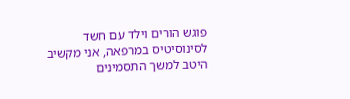פוגש הורים וילד עם חשד לסינוסיטיס במרפאה, אני מקשיב היטב למשך התסמינים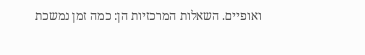ואופיים. השאלות המרכזיות הן: כמה זמן נמשכת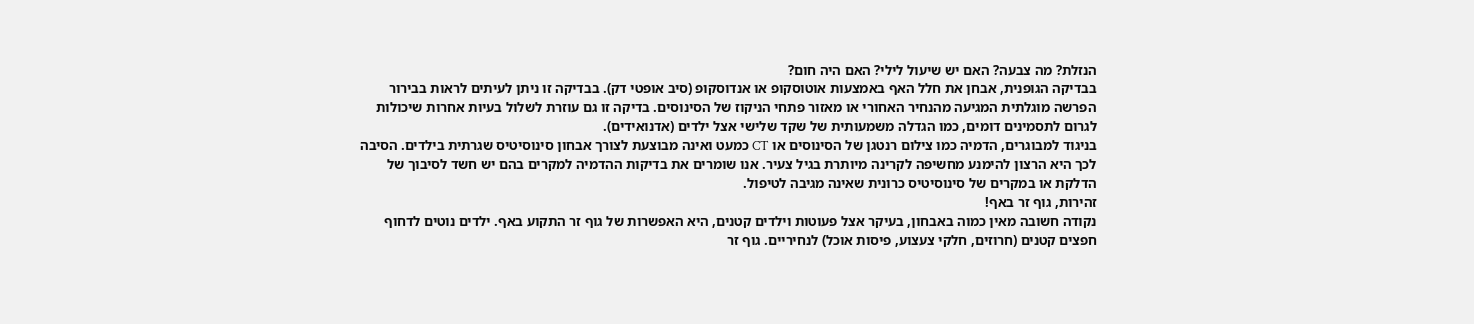הנזלת? מה צבעה? האם יש שיעול לילי? האם היה חום?
בבדיקה הגופנית, אבחן את חלל האף באמצעות אוטוסקופ או אנדוסקופ (סיב אופטי דק). בבדיקה זו ניתן לעיתים לראות בבירור הפרשה מוגלתית המגיעה מהנחיר האחורי או מאזור פתחי הניקוז של הסינוסים. בדיקה זו גם עוזרת לשלול בעיות אחרות שיכולות לגרום לתסמינים דומים, כמו הגדלה משמעותית של שקד שלישי אצל ילדים (אדנואידים).
בניגוד למבוגרים, הדמיה כמו צילום רנטגן של הסינוסים או CT כמעט ואינה מבוצעת לצורך אבחון סינוסיטיס שגרתית בילדים. הסיבה לכך היא הרצון להימנע מחשיפה לקרינה מיותרת בגיל צעיר. אנו שומרים את בדיקות ההדמיה למקרים בהם יש חשד לסיבוך של הדלקת או במקרים של סינוסיטיס כרונית שאינה מגיבה לטיפול.
זהירות, גוף זר באף!
נקודה חשובה מאין כמוה באבחון, בעיקר אצל פעוטות וילדים קטנים, היא האפשרות של גוף זר התקוע באף. ילדים נוטים לדחוף חפצים קטנים (חרוזים, חלקי צעצוע, פיסות אוכל) לנחיריים. גוף זר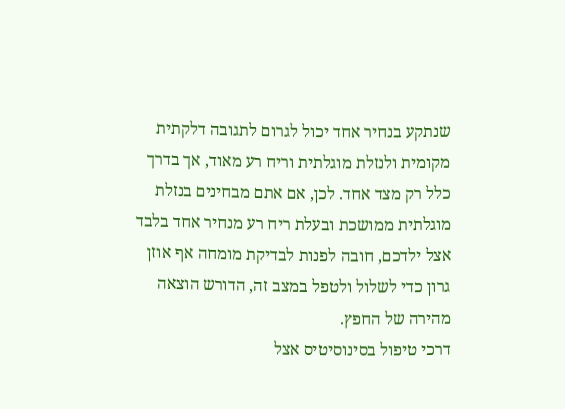שנתקע בנחיר אחד יכול לגרום לתגובה דלקתית מקומית ולנזלת מוגלתית וריח רע מאוד, אך בדרך כלל רק מצד אחד. לכן, אם אתם מבחינים בנזלת מוגלתית ממושכת ובעלת ריח רע מנחיר אחד בלבד אצל ילדכם, חובה לפנות לבדיקת מומחה אף אוזן גרון כדי לשלול ולטפל במצב זה, הדורש הוצאה מהירה של החפץ.
דרכי טיפול בסינוסיטיס אצל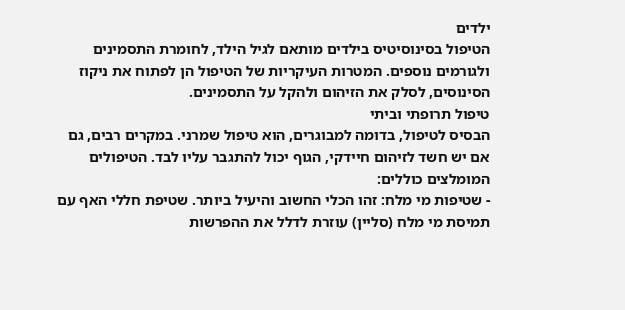ילדים
הטיפול בסינוסיטיס בילדים מותאם לגיל הילד, לחומרת התסמינים ולגורמים נוספים. המטרות העיקריות של הטיפול הן לפתוח את ניקוז הסינוסים, לסלק את הזיהום ולהקל על התסמינים.
טיפול תרופתי וביתי
הבסיס לטיפול, בדומה למבוגרים, הוא טיפול שמרני. במקרים רבים, גם אם יש חשד לזיהום חיידקי, הגוף יכול להתגבר עליו לבד. הטיפולים המומלצים כוללים:
- שטיפות מי מלח: זהו הכלי החשוב והיעיל ביותר. שטיפת חללי האף עם תמיסת מי מלח (סליין) עוזרת לדלל את ההפרשות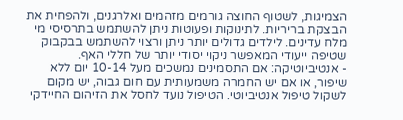הצמיגות, לשטוף החוצה גורמים מזהמים ואלרגנים, ולהפחית את הבצקת בריריות. לתינוקות ופעוטות ניתן להשתמש בתרסיסי מי מלח עדינים. לילדים גדולים יותר ניתן ורצוי להשתמש בבקבוק שטיפה ייעודי המאפשר ניקוי יסודי יותר של חללי האף.
- אנטיביוטיקה: אם התסמינים נמשכים מעל 10-14 יום ללא שיפור, או אם יש החמרה משמעותית עם חום גבוה, יש מקום לשקול טיפול אנטיביוטי. הטיפול נועד לחסל את הזיהום החיידקי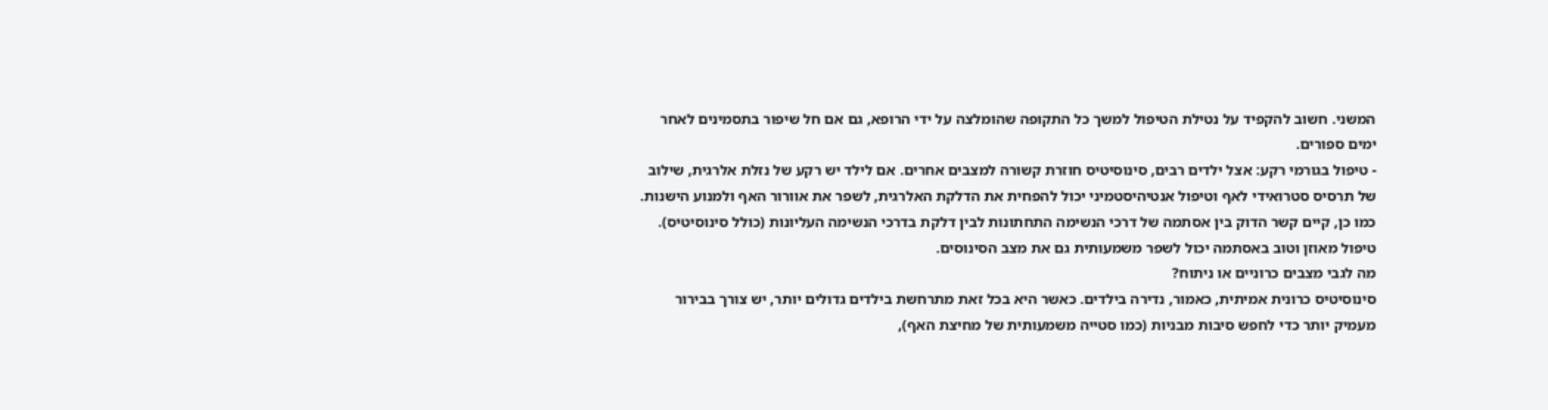המשני. חשוב להקפיד על נטילת הטיפול למשך כל התקופה שהומלצה על ידי הרופא, גם אם חל שיפור בתסמינים לאחר ימים ספורים.
- טיפול בגורמי רקע: אצל ילדים רבים, סינוסיטיס חוזרת קשורה למצבים אחרים. אם לילד יש רקע של נזלת אלרגית, שילוב של תרסיס סטרואידי לאף וטיפול אנטיהיסטמיני יכול להפחית את הדלקת האלרגית, לשפר את אוורור האף ולמנוע הישנות. כמו כן, קיים קשר הדוק בין אסתמה של דרכי הנשימה התחתונות לבין דלקת בדרכי הנשימה העליונות (כולל סינוסיטיס). טיפול מאוזן וטוב באסתמה יכול לשפר משמעותית גם את מצב הסינוסים.
מה לגבי מצבים כרוניים או ניתוח?
סינוסיטיס כרונית אמיתית, כאמור, נדירה בילדים. כאשר היא בכל זאת מתרחשת בילדים גדולים יותר, יש צורך בבירור מעמיק יותר כדי לחפש סיבות מבניות (כמו סטייה משמעותית של מחיצת האף),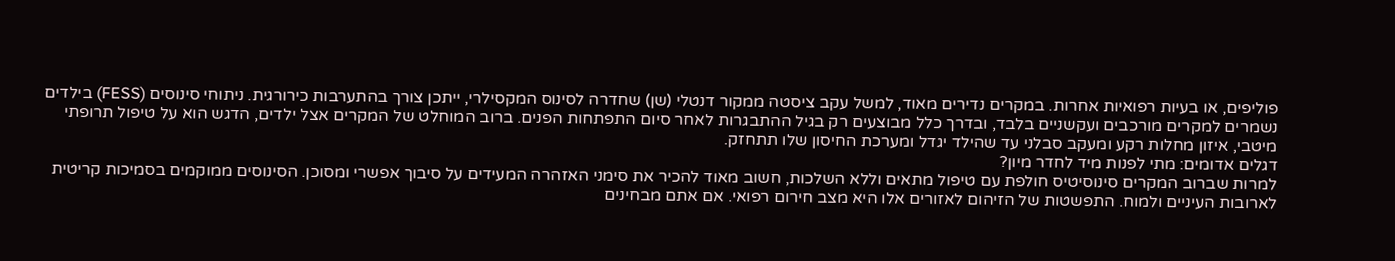פוליפים, או בעיות רפואיות אחרות. במקרים נדירים מאוד, למשל עקב ציסטה ממקור דנטלי (שן) שחדרה לסינוס המקסילרי, ייתכן צורך בהתערבות כירורגית. ניתוחי סינוסים (FESS) בילדים נשמרים למקרים מורכבים ועקשניים בלבד, ובדרך כלל מבוצעים רק בגיל ההתבגרות לאחר סיום התפתחות הפנים. ברוב המוחלט של המקרים אצל ילדים, הדגש הוא על טיפול תרופתי מיטבי, איזון מחלות רקע ומעקב סבלני עד שהילד יגדל ומערכת החיסון שלו תתחזק.
דגלים אדומים: מתי לפנות מיד לחדר מיון?
למרות שברוב המקרים סינוסיטיס חולפת עם טיפול מתאים וללא השלכות, חשוב מאוד להכיר את סימני האזהרה המעידים על סיבוך אפשרי ומסוכן. הסינוסים ממוקמים בסמיכות קריטית לארובות העיניים ולמוח. התפשטות של הזיהום לאזורים אלו היא מצב חירום רפואי. אם אתם מבחינים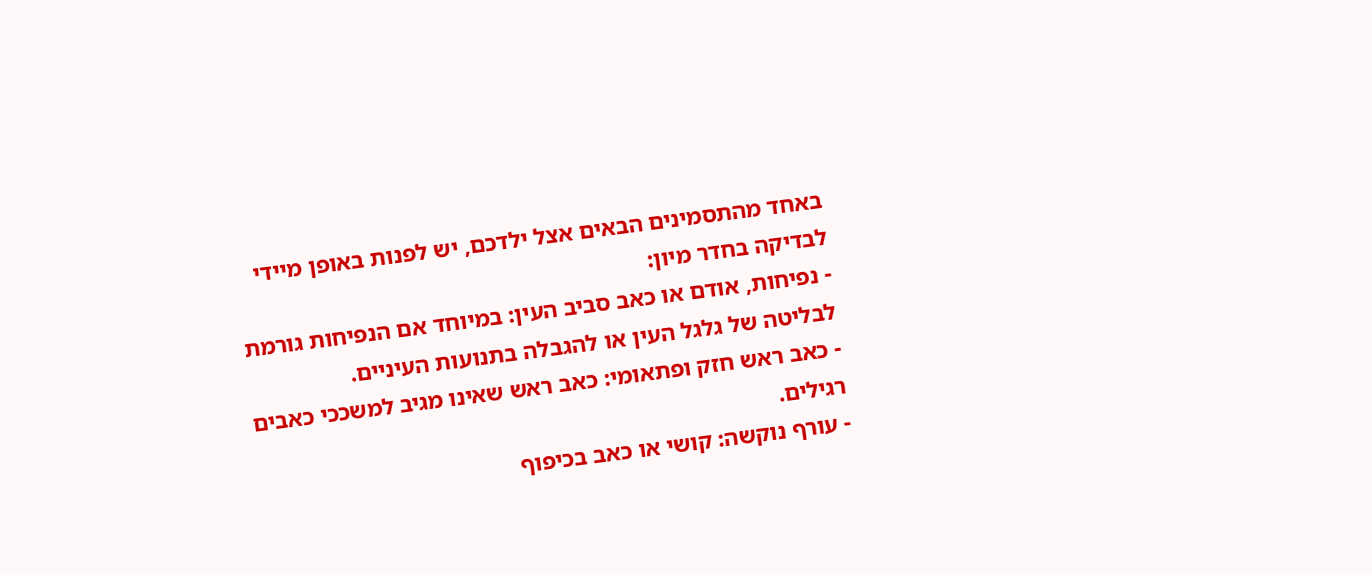באחד מהתסמינים הבאים אצל ילדכם, יש לפנות באופן מיידי לבדיקה בחדר מיון:
- נפיחות, אודם או כאב סביב העין: במיוחד אם הנפיחות גורמת לבליטה של גלגל העין או להגבלה בתנועות העיניים.
- כאב ראש חזק ופתאומי: כאב ראש שאינו מגיב למשככי כאבים רגילים.
- עורף נוקשה: קושי או כאב בכיפוף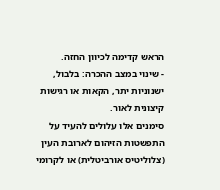הראש קדימה לכיוון החזה.
- שינוי במצב ההכרה: בלבול, ישנוניות יתר, הקאות או רגישות קיצונית לאור.
סימנים אלו עלולים להעיד על התפשטות הזיהום לארובת העין (צלוליטיס אורביטלית) או לקרומי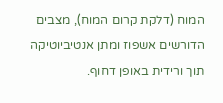המוח (דלקת קרום המוח), מצבים הדורשים אשפוז ומתן אנטיביוטיקה תוך ורידית באופן דחוף.